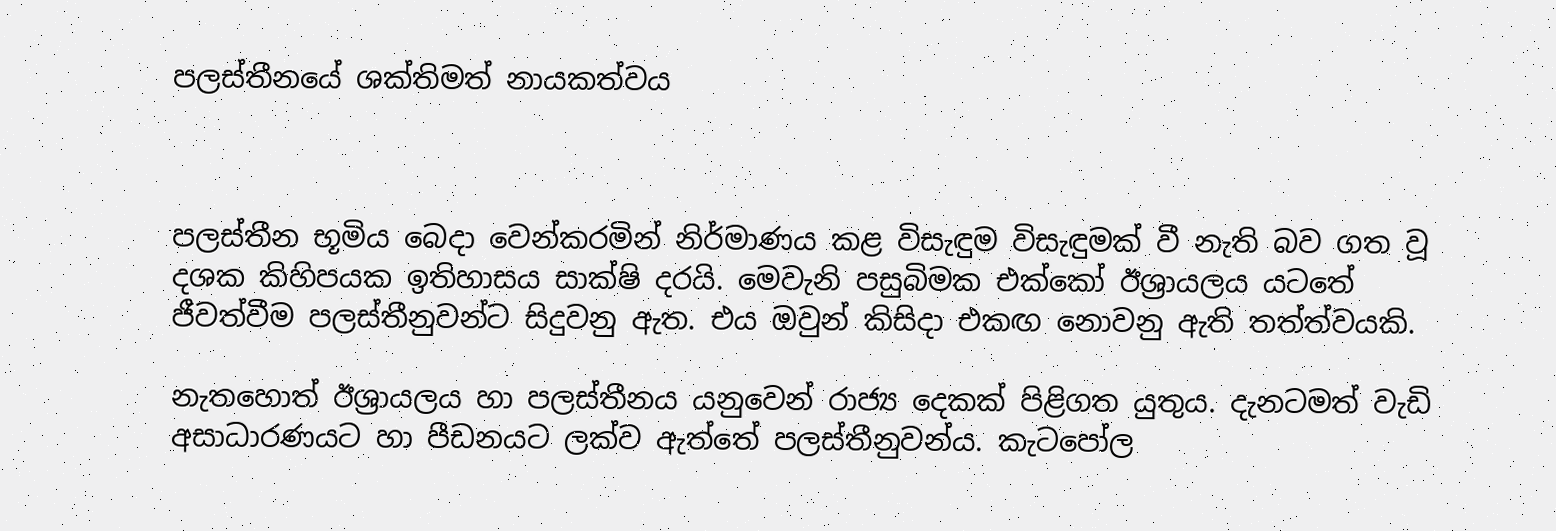පලස්තීනයේ ශක්තිමත් නායකත්වය



පලස්තීන භූමිය බෙදා වෙන්කරමින් නිර්මාණය කළ විසැඳුම විසැඳුමක් වී නැති බව ගත වූ දශක කිහිපයක ඉතිහාසය සාක්ෂි දරයි. මෙවැනි පසුබිමක එක්කෝ ඊශ්‍රායලය යටතේ ජීවත්වීම පලස්තීනුවන්ට සිදුවනු ඇත. එය ඔවුන් කිසිදා එකඟ නොවනු ඇති තත්ත්වයකි.

නැතහොත් ඊශ්‍රායලය හා පලස්තීනය යනුවෙන් රාජ්‍ය දෙකක් පිළිගත යුතුය. දැනටමත් වැඩි අසාධාරණයට හා පීඩනයට ලක්ව ඇත්තේ පලස්තීනුවන්ය. කැටපෝල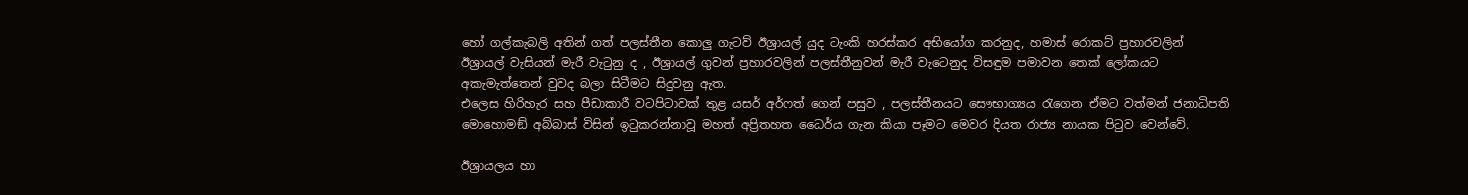හෝ ගල්කැබලි අතින් ගත් පලස්තීන කොලු ගැටව් ඊශ්‍රායල් යුද ටැංකි හරස්කර අභියෝග කරනුද, හමාස් රොකට් ප්‍රහාරවලින් ඊශ්‍රායල් වැසියන් මැරී වැටුනු ද , ඊශ්‍රායල් ගුවන් ප්‍රහාරවලින් පලස්තීනුවන් මැරී වැටෙනුද විසඳුම පමාවන තෙක් ලෝකයට අකැමැත්තෙන් වුවද බලා සිටීමට සිදුවනු ඇත.
එලෙස හිරිහැර සහ පීඩාකාරී වටපිටාවක් තුළ යසර් අර්ෆත් ගෙන් පසුව , පලස්තීනයට සෞභාග්‍යය රැගෙන ඒමට වත්මන් ජනාධිපති මොහොමඞ් අබ්බාස් විසින් ඉටුකරන්නාවූ මහත් අප්‍රිතහත ධෛර්ය ගැන කියා පෑමට මෙවර දියත රාජ්‍ය නායක පිටුව වෙන්වේ.

ඊශ්‍රායලය හා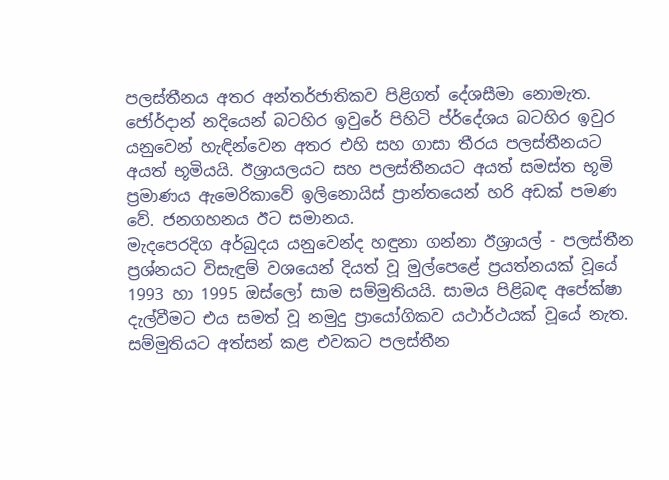පලස්තීනය අතර අන්තර්ජාතිකව පිළිගත් දේශසීමා නොමැත. ජෝර්දාන් නදියෙන් බටහිර ඉවුරේ පිහිටි ප්ර්දේශය බටහිර ඉවුර යනුවෙන් හැඳින්වෙන අතර එහි සහ ගාසා තීරය පලස්තීනයට අයත් භූමියයි. ඊශ්‍රායලයට සහ පලස්තීනයට අයත් සමස්ත භූමි ප්‍රමාණය ඇමෙරිකාවේ ඉලිනොයිස් ප්‍රාන්තයෙන් හරි අඩක් පමණ වේ. ජනගහනය ඊට සමානය.
මැදපෙරදිග අර්බුදය යනුවෙන්ද හඳුනා ගන්නා ඊශ්‍රායල් - පලස්තීන ප්‍රශ්නයට විසැඳුම් වශයෙන් දියත් වූ මුල්පෙළේ ප්‍රයත්නයක් වූයේ 1993 හා 1995 ඔස්ලෝ සාම සම්මුතියයි. සාමය පිළිබඳ අපේක්ෂා දැල්වීමට එය සමත් වූ නමුදු ප්‍රායෝගිකව යථාර්ථයක් වූයේ නැත. සම්මුතියට අත්සන් කළ එවකට පලස්තීන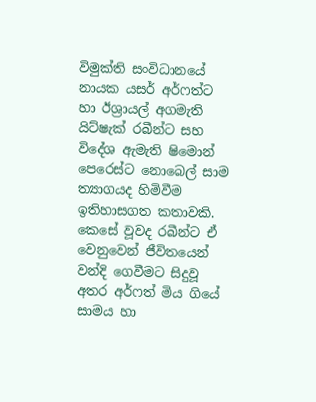විමුක්ති සංවිධානයේ නායක යසර් අර්ෆත්ට හා ඊශ්‍රායල් අගමැති යිට්ෂැක් රබීන්ට සහ විදේශ ඇමැති ෂිමොන් පෙරෙස්ට නොබෙල් සාම ත්‍යාගයද හිමිවීම ඉතිහාසගත කතාවකි. කෙසේ වූවද රබීන්ට ඒ වෙනුවෙන් ජීවිතයෙන් වන්දි ගෙවීමට සිදුවූ අතර අර්ෆත් මිය ගියේ සාමය හා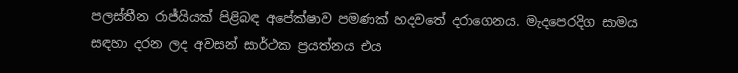පලස්තීන රාජ්යියක් පිළිබඳ අපේක්ෂාව පමණක් හදවතේ දරාගෙනය. මැදපෙරදිග සාමය සඳහා දරන ලද අවසන් සාර්ථක ප්‍රයත්නය එය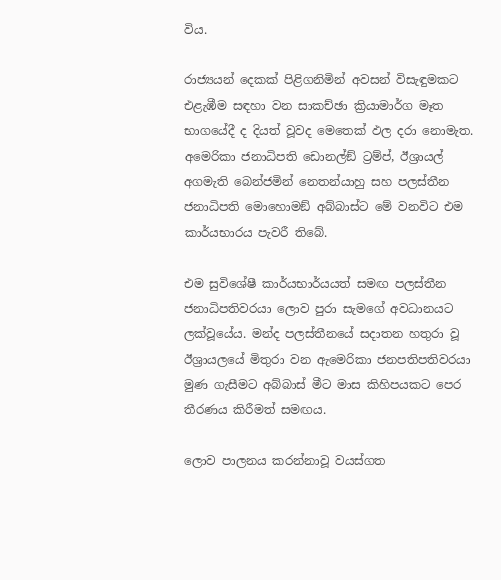විය.

රාජ්‍යයන් දෙකක් පිළිගනිමින් අවසන් විසැඳුමකට එළැඹීම සඳහා වන සාකච්ඡා ක්‍රියාමාර්ග මෑත භාගයේදී ද දියත් වූවද මෙතෙක් ඵල දරා නොමැත. අමෙරිකා ජනාධිපති ඩොනල්ඞ් ට්‍රම්ප්, ඊශ්‍රායල් අගමැති බෙන්ජමින් නෙතන්යාහු සහ පලස්තීන ජනාධිපති මොහොමඞ් අබ්බාස්ට මේ වනවිට එම කාර්යභාරය පැවරී තිබේ.

එම සුවිශේෂී කාර්යභාර්යයත් සමඟ පලස්තීන ජනාධිපතිවරයා ලොව පුරා සැමගේ අවධානයට ලක්වූයේය. මන්ද පලස්තීනයේ සදාතන හතුරා වූ ඊශ්‍රායලයේ මිතුරා වන ඇමෙරිකා ජනපතිපතිවරයා මුණ ගැසීමට අබ්බාස් මීට මාස කිහිපයකට පෙර තීරණය කිරීමත් සමඟය.

ලොව පාලනය කරන්නාවූ වයස්ගත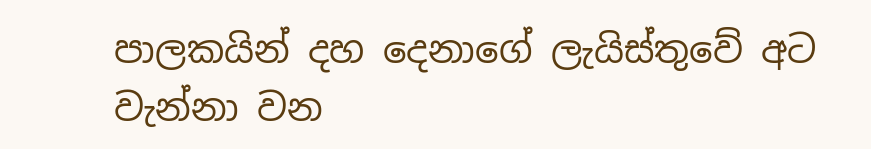පාලකයින් දහ දෙනාගේ ලැයිස්තුවේ අට වැන්නා වන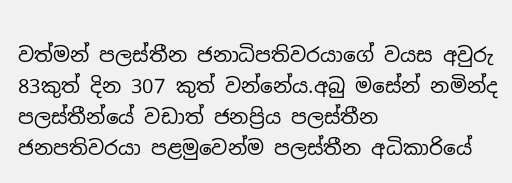වත්මන් පලස්තීන ජනාධිපතිවරයාගේ වයස අවුරු 83කුත් දින 307 කුත් වන්නේය.අබු මසේන් නමින්ද පලස්තීන්යේ වඩාත් ජනප්‍රිය පලස්තීන ජනපතිවරයා පළමුවෙන්ම පලස්තීන අධිකාරියේ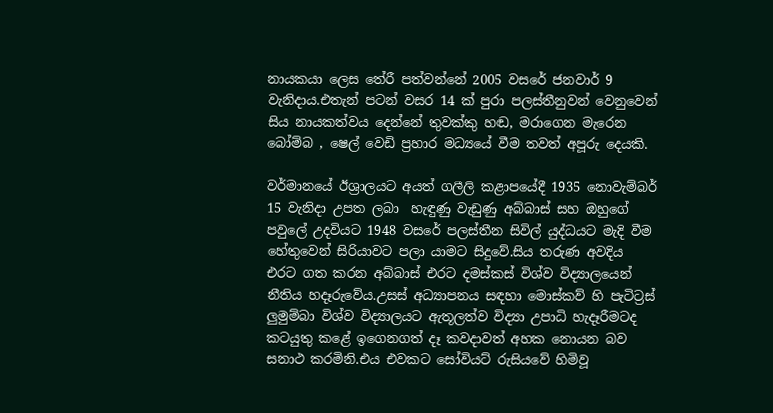නායකයා ලෙස තේරී පත්වන්නේ 2005 වසරේ ජනවාර් 9 වැනිදාය.එතැන් පටන් වසර 14 ක් පුරා පලස්තීනුවන් වෙනුවෙන් සිය නායකත්වය දෙන්නේ තුවක්කු හඬ, මරාගෙන මැරෙන බෝම්බ , ෂෙල් වෙඩි ප්‍රහාර මධ්‍යයේ වීම තවත් අපූරු දෙයකි.

වර්මානයේ ඊශ්‍රාලයට අයත් ගලීලි කළාපයේදී 1935 නොවැම්බර් 15 වැනිදා උපත ලබා  හැඳුණු වැඩුණු අබ්බාස් සහ ඔහුගේ පවුලේ උදවියට 1948 වසරේ පලස්තීන සිවිල් යුද්ධයට මැදි වීම හේතුවෙන් සිරියාවට පලා යාමට සිදුවේ.සිය තරුණ අවදිය එරට ගත කරන අබ්බාස් එරට දමස්කස් විශ්ව විද්‍යාලයෙන් නීතිය හදෑරුවේය.උසස් අධ්‍යාපනය සඳහා මොස්කව් හි පැටිට්‍රස් ලුමුම්බා විශ්ව විද්‍යාලයට ඇතූලත්ව විද්‍යා උපාධි හැදෑරීමටද කටයුතු කළේ ඉගෙනගත් දෑ කවදාවත් අහක නොයන බව සනාථ කරමිනි.එය එවකට සෝවියට් රුසියවේ හිමිවූ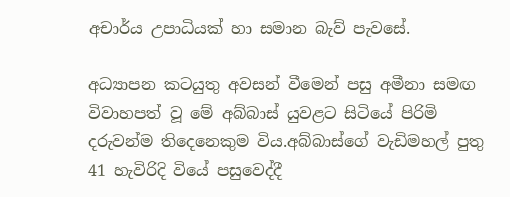අචාර්ය උපාධියක් හා සමාන බැව් පැවසේ.

අධ්‍යාපන කටයුතු අවසන් වීමෙන් පසු අමීනා සමඟ විවාහපත් වූ මේ අබ්බාස් යුවළට සිටියේ පිරිමි දරුවන්ම තිදෙනෙකුම විය.අබ්බාස්ගේ වැඩිමහල් පුතු 41 හැවිරිදි වියේ පසුවෙද්දී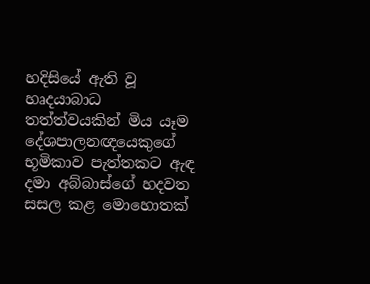හදිසියේ ඇති වූ හෘදයාබාධ තත්ත්වයකින් මිය යෑම දේශපාලනඥයෙකුගේ භූමිකාව පැත්තකට ඇඳ දමා අබ්බාස්ගේ හදවත සසල කළ මොහොතක්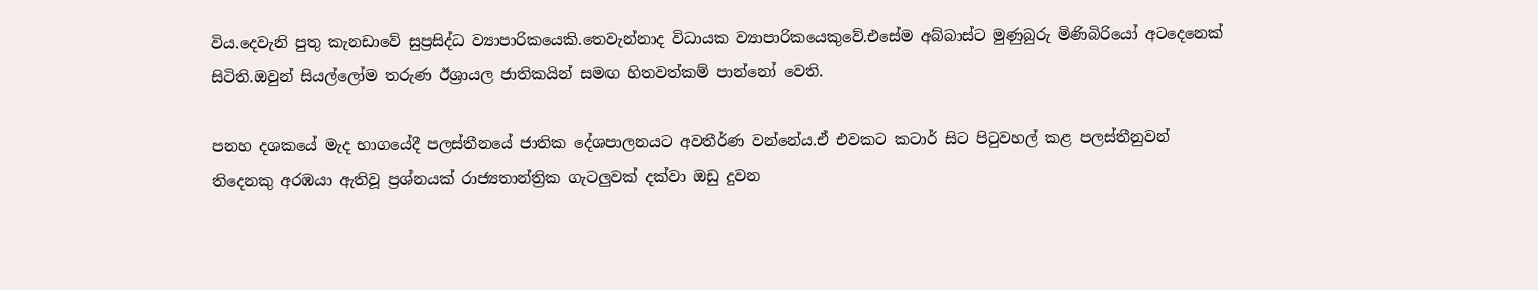විය.දෙවැනි පුතු කැනඩාවේ සුප්‍රසිද්ධ ව්‍යාපාරිකයෙකි.තෙවැන්නාද විධායක ව්‍යාපාරිකයෙකුවේ.එසේම අබ්බාස්ට මුණුබුරු මිණිබිරියෝ අටදෙනෙක් සිටිති.ඔවුන් සියල්ලෝම තරුණ ඊශ්‍රායල ජාතිකයින් සමඟ හිතවත්කම් පාන්නෝ වෙති.

පනහ දශකයේ මැද භාගයේදී පලස්තීනයේ ජාතික දේශපාලනයට අවතීර්ණ වන්නේය.ඒ එවකට කටාර් සිට පිටුවහල් කළ පලස්තීනුවන් තිදෙනකු අරඹයා ඇතිවූ ප්‍රශ්නයක් රාජ්‍යතාන්ත්‍රික ගැටලුවක් දක්වා ඔඩු දුවන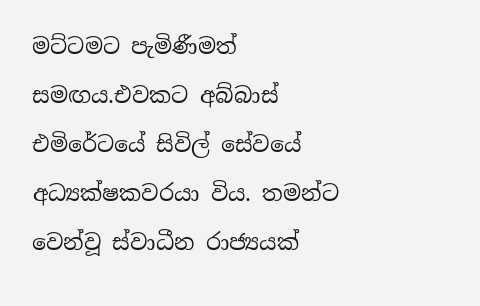මට්ටමට පැමිණීමත් සමඟය.එවකට අබ්බාස් එමිරේටයේ සිවිල් සේවයේ අධ්‍යක්ෂකවරයා විය. තමන්ට වෙන්වූ ස්වාධීන රාජ්‍යයක්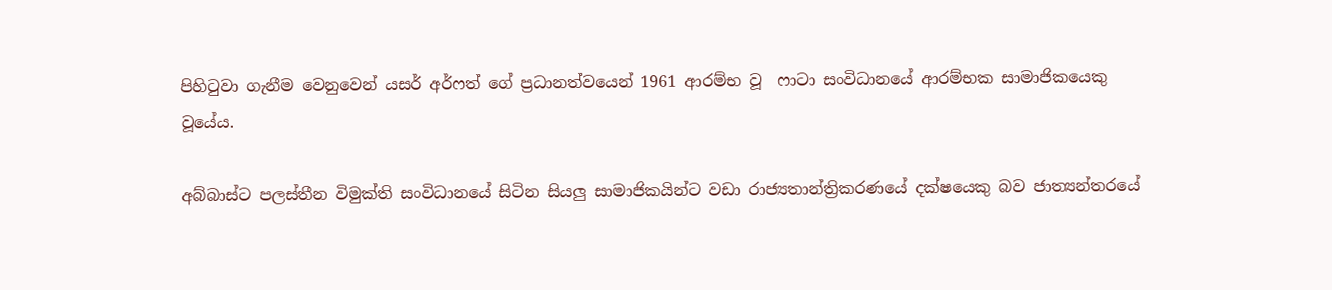පිහිටුවා ගැනීම වෙනුවෙන් යසර් අර්ෆත් ගේ ප්‍රධානත්වයෙන් 1961 ආරම්භ වූ  ෆාටා සංවිධානයේ ආරම්භක සාමාජිකයෙකු වූයේය.

අබ්බාස්ට පලස්තීන විමුක්ති සංවිධානයේ සිටින සියලු සාමාජිකයින්ට වඩා රාජ්‍යතාන්ත්‍රිකරණයේ දක්ෂයෙකු බව ජාත්‍යන්තරයේ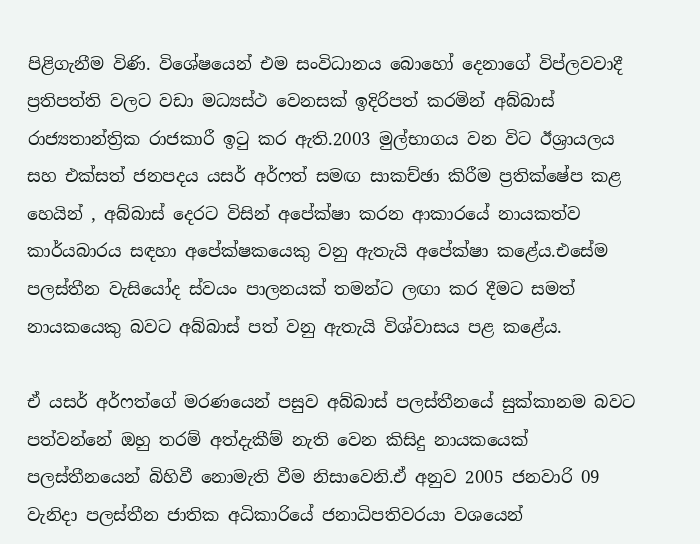පිළිගැනීම විණි. විශේෂයෙන් එම සංවිධානය බොහෝ දෙනාගේ විප්ලවවාදී ප්‍රතිපත්ති වලට වඩා මධ්‍යස්ථ වෙනසක් ඉදිරිපත් කරමින් අබ්බාස් රාජ්‍යතාන්ත්‍රික රාජකාරී ඉටු කර ඇති.2003 මුල්භාගය වන විට ඊශ්‍රායලය සහ එක්සත් ජනපදය යසර් අර්ෆත් සමඟ සාකච්ඡා කිරීම ප්‍රතික්ෂේප කළ හෙයින් , අබ්බාස් දෙරට විසින් අපේක්ෂා කරන ආකාරයේ නායකත්ව කාර්යබාරය සඳහා අපේක්ෂකයෙකු වනු ඇතැයි අපේක්ෂා කළේය.එසේම පලස්තීන වැසියෝද ස්වයං පාලනයක් තමන්ට ලඟා කර දීමට සමත් නායකයෙකු බවට අබ්බාස් පත් වනු ඇතැයි විශ්වාසය පළ කළේය.

ඒ යසර් අර්ෆත්ගේ මරණයෙන් පසුව අබ්බාස් පලස්තීනයේ සුක්කානම බවට පත්වන්නේ ඔහු තරම් අත්දැකීම් නැති වෙන කිසිදු නායකයෙක් පලස්තීනයෙන් බිහිවී නොමැති වීම නිසාවෙනි.ඒ අනුව 2005 ජනවාරි 09 වැනිදා පලස්තීන ජාතික අධිකාරියේ ජනාධිපතිවරයා වශයෙන්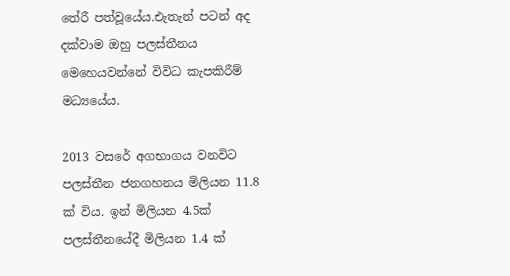තේරී පත්වූයේය.එැතැන් පටන් අද දක්වාම ඔහු පලස්තීනය මෙහෙයවන්නේ විවිධ කැපකිරීම් මධ්‍යයේය.

2013 වසරේ අගභාගය වනවිට පලස්තීන ජනගහනය මිලියන 11.8 ක් විය. ඉන් මිලියන 4.5ක් පලස්තීනයේදී මිලියන 1.4 ක්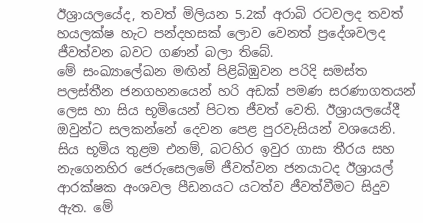ඊශ්‍රායලයේද, තවත් මිලියන 5.2ක් අරාබි රටවලද තවත් හයලක්ෂ හැට පන්දහසක් ලොව වෙනත් ප්‍රදේශවලද ජීවත්වන බවට ගණන් බලා තිබේ.
මේ සංඛ්‍යාලේඛන මඟින් පිළිබිඹුවන පරිදි සමස්ත පලස්තීන ජනගහනයෙන් හරි අඩක් පමණ සරණාගතයන් ලෙස හා සිය භූමියෙන් පිටත ජීවත් වෙති. ඊශ්‍රායලයේදී ඔවුන්ට සලකන්නේ දෙවන පෙළ පුරවැසියන් වශයෙනි. සිය භූමිය තුළම එනම්, බටහිර ඉවුර ගාසා තීරය සහ නැගෙනහිර ජෙරුසෙලමේ ජීවත්වන ජනයාටද ඊශ්‍රායල් ආරක්ෂක අංශවල පීඩනයට යටත්ව ජීවත්වීමට සිදුව ඇත. මේ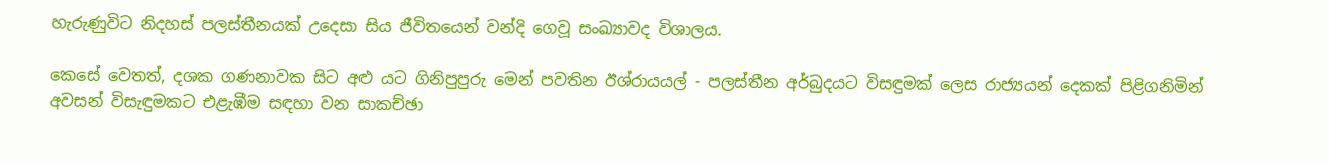හැරුණුවිට නිදහස් පලස්තීනයක් උදෙසා සිය ජීවිතයෙන් වන්දි ගෙවූ සංඛ්‍යාවද විශාලය.

කෙසේ වෙතත්, දශක ගණනාවක සිට අළු යට ගිනිපුපුරු මෙන් පවතින ඊශ්රායයල් - පලස්තීන අර්බුදයට විසඳුමක් ලෙස රාජ්‍යයන් දෙකක් පිළිගනිමින් අවසන් විසැඳුමකට එළැඹීම සඳහා වන සාකච්ඡා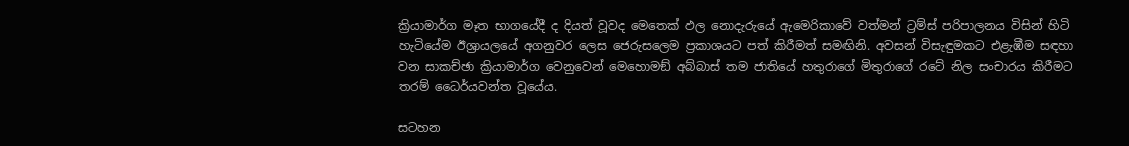ක්‍රියාමාර්ග මෑත භාගයේදී ද දියත් වූවද මෙතෙක් ඵල නොදැරුයේ ඇමෙරිකාවේ වත්මන් ට්‍රම්ස් පරිපාලනය විසින් හිටි හැටියේම ඊශ්‍රායලයේ අගනුවර ලෙස ජෙරුසලෙම ප්‍රකාශයට පත් කිරීමත් සමඟිනි. අවසන් විසැඳුමකට එළැඹීම සඳහා වන සාකච්ඡා ක්‍රියාමාර්ග වෙනුවෙන් මෙහොමඞ් අබ්බාස් තම ජාතියේ හතුරාගේ මිතුරාගේ රටේ නිල සංචාරය කිරීමට තරම් ධෛර්යවන්ත වූයේය.

සටහන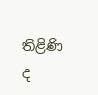තිළිණි ද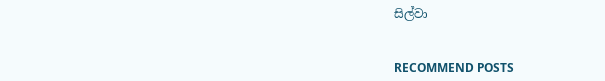සිල්වා


RECOMMEND POSTS